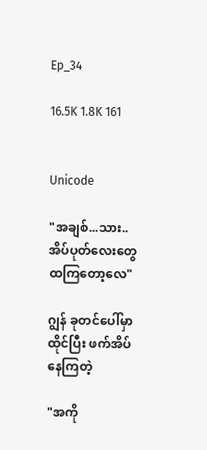Ep_34

16.5K 1.8K 161


Unicode

"အချစ်...သား.. အိပ်ပုတ်လေးတွေထကြတော့လေ"

ဂျွန် ခုတင်ပေါ်မှာထိုင်ပြီး ဖက်အိပ်နေကြတဲ့

"အကို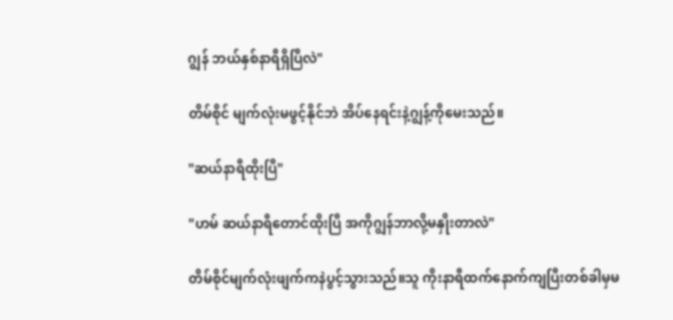ဂျွန် ဘယ်နှစ်နာရီရှိပြီလဲ"

တိမ်စိုင် မျက်လုံးမဖွင့်နိုင်ဘဲ အိပ်နေရင်းနဲ့ဂျွန့်ကိုမေးသည်။

"ဆယ်နာရီထိုးပြီ"

"ဟမ် ဆယ်နာရီတောင်ထိုးပြီ အကိုဂျွန်ဘာလို့မနှိုးတာလဲ"

တိမ်စိုင်မျက်လုံးဖျက်ကနဲပွင့်သွားသည်။သူ ကိုးနာရီထက်နောက်ကျပြီးတစ်ခါမှမ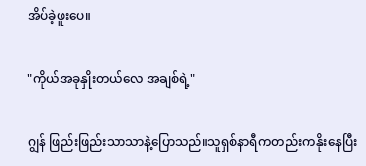အိပ်ခဲ့ဖူးပေ။

"ကိုယ်အခုနှိုးတယ်လေ အချစ်ရဲ့"

ဂျွန် ဖြည်းဖြည်းသာသာနဲ့ပြောသည်။သူရှစ်နာရီကတည်းကနိုးနေပြီး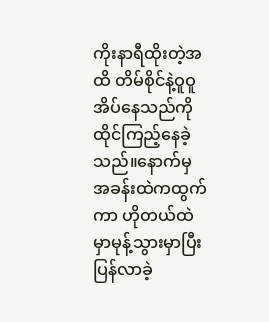ကိုးနာရီထိုးတဲ့အထိ တိမ်စိုင်နဲ့ဝူဝူအိပ်နေသည်ကို ထိုင်ကြည့်နေခဲ့သည်။နောက်မှ အခန်းထဲကထွက်ကာ ဟိုတယ်‌ထဲမှာမုန့်သွားမှာပြီး ပြန်လာခဲ့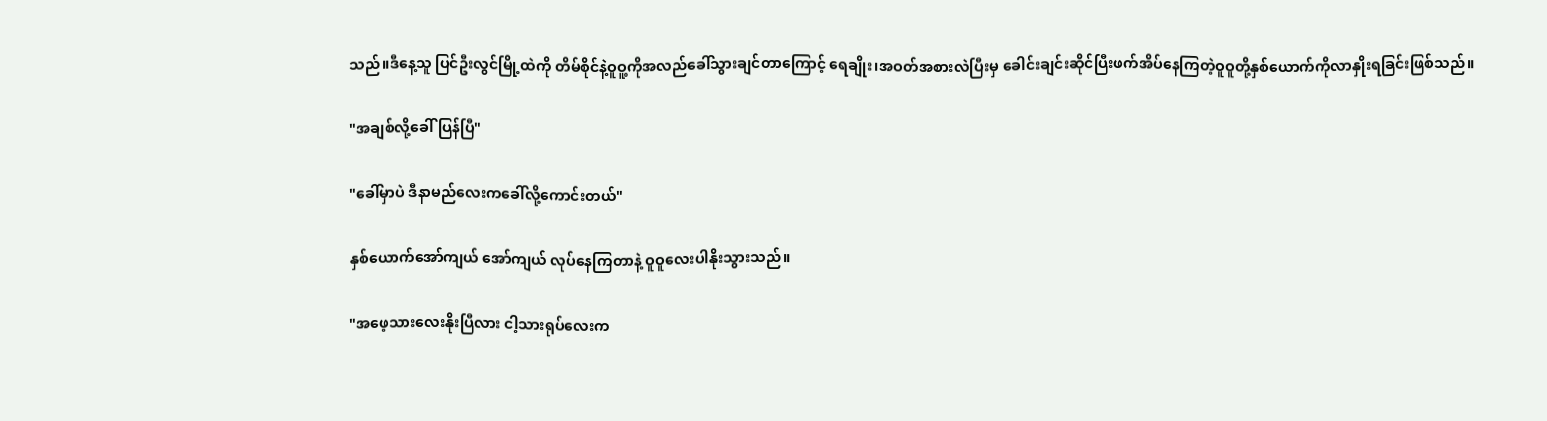သည်။ဒီနေ့သူ ပြင်ဦးလွင်မြို့ထဲကို တိမ်စိုင်နဲ့ဝူဝူ့ကိုအလည်ခေါ်သွားချင်တာကြောင့် ရေချိုး၊အဝတ်အစားလဲပြီးမှ ခေါင်းချင်းဆိုင်ပြီးဖက်အိပ်နေကြတဲ့ဝူဝူတို့နှစ်ယောက်ကိုလာနှိုးရခြင်းဖြစ်သည်။

"အချစ်လို့ခေါ်ပြန်ပြီ"

"ခေါ်မှာပဲ ဒီနာမည်လေးကခေါ်လို့ကောင်းတယ်"

နှစ်ယောက်အော်ကျယ် အော်ကျယ် လုပ်နေကြတာနဲ့ ဝူဝူလေးပါနိုးသွားသည်။

"အဖေ့သားလေးနိုးပြီလား ငါ့သားရုပ်လေးက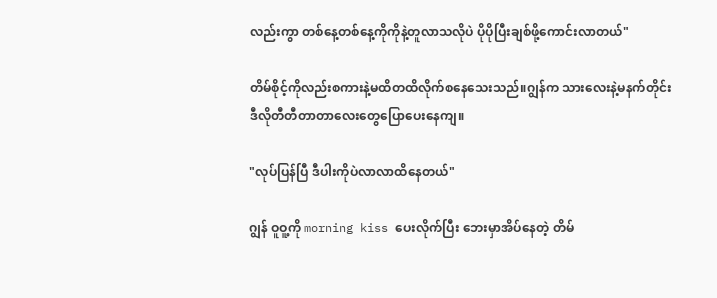လည်းကွာ တစ်နေ့တစ်နေ့ကိုကိုနဲ့တူလာသလိုပဲ ပိုပိုပြီးချစ်ဖို့ကောင်းလာတယ်"

တိမ်စိုင့်ကိုလည်းစကားနဲ့မထိတထိလိုက်စနေသေးသည်။ဂျွန်က သားလေးနဲ့မနက်တိုင်း ဒီလိုတီတီတာတာလေးတွေပြောပေးနေကျ။

"လုပ်ပြန်ပြီ ဒီပါးကိုပဲလာလာထိနေတယ်"

ဂျွန် ဝူဝူ့ကို morning kiss ပေးလိုက်ပြီး ဘေးမှာအိပ်နေတဲ့ တိမ်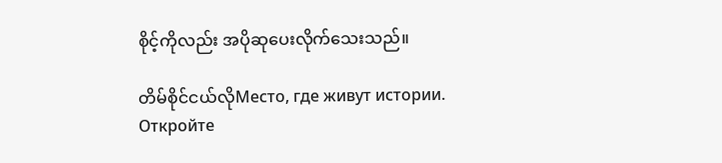စိုင့်ကိုလည်း အပိုဆုပေးလိုက်သေးသည်။

တိမ်စိုင်ငယ်လိုМесто, где живут истории. Откройте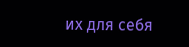их для себя